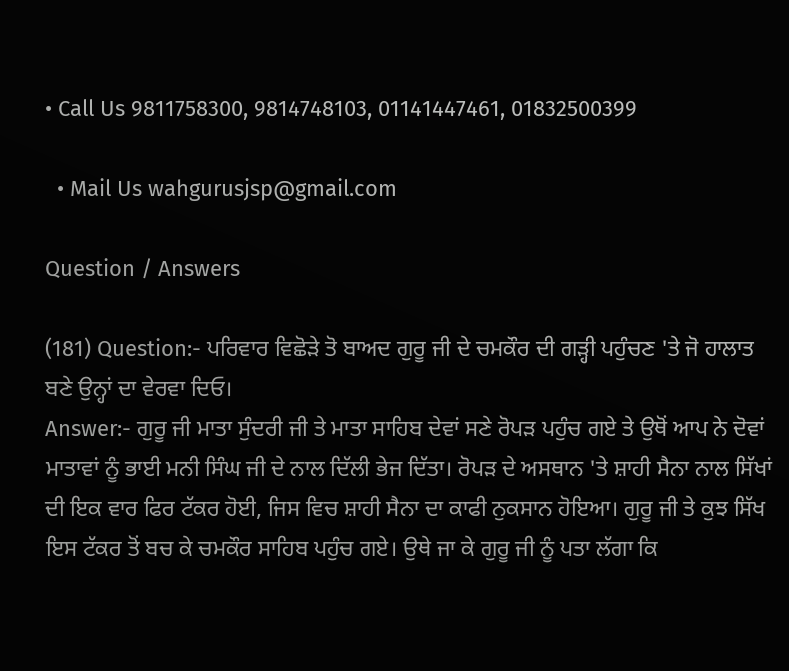• Call Us 9811758300, 9814748103, 01141447461, 01832500399

  • Mail Us wahgurusjsp@gmail.com

Question / Answers

(181) Question:- ਪਰਿਵਾਰ ਵਿਛੋੜੇ ਤੋ ਬਾਅਦ ਗੁਰੂ ਜੀ ਦੇ ਚਮਕੌਰ ਦੀ ਗੜ੍ਹੀ ਪਹੁੰਚਣ 'ਤੇ ਜੋ ਹਾਲਾਤ ਬਣੇ ਉਨ੍ਹਾਂ ਦਾ ਵੇਰਵਾ ਦਿਓ।
Answer:- ਗੁਰੂ ਜੀ ਮਾਤਾ ਸੁੰਦਰੀ ਜੀ ਤੇ ਮਾਤਾ ਸਾਹਿਬ ਦੇਵਾਂ ਸਣੇ ਰੋਪੜ ਪਹੁੰਚ ਗਏ ਤੇ ਉਥੋਂ ਆਪ ਨੇ ਦੋਵਾਂ ਮਾਤਾਵਾਂ ਨੂੰ ਭਾਈ ਮਨੀ ਸਿੰਘ ਜੀ ਦੇ ਨਾਲ ਦਿੱਲੀ ਭੇਜ ਦਿੱਤਾ। ਰੋਪੜ ਦੇ ਅਸਥਾਨ 'ਤੇ ਸ਼ਾਹੀ ਸੈਨਾ ਨਾਲ ਸਿੱਖਾਂ ਦੀ ਇਕ ਵਾਰ ਫਿਰ ਟੱਕਰ ਹੋਈ, ਜਿਸ ਵਿਚ ਸ਼ਾਹੀ ਸੈਨਾ ਦਾ ਕਾਫੀ ਨੁਕਸਾਨ ਹੋਇਆ। ਗੁਰੂ ਜੀ ਤੇ ਕੁਝ ਸਿੱਖ ਇਸ ਟੱਕਰ ਤੋਂ ਬਚ ਕੇ ਚਮਕੌਰ ਸਾਹਿਬ ਪਹੁੰਚ ਗਏ। ਉਥੇ ਜਾ ਕੇ ਗੁਰੂ ਜੀ ਨੂੰ ਪਤਾ ਲੱਗਾ ਕਿ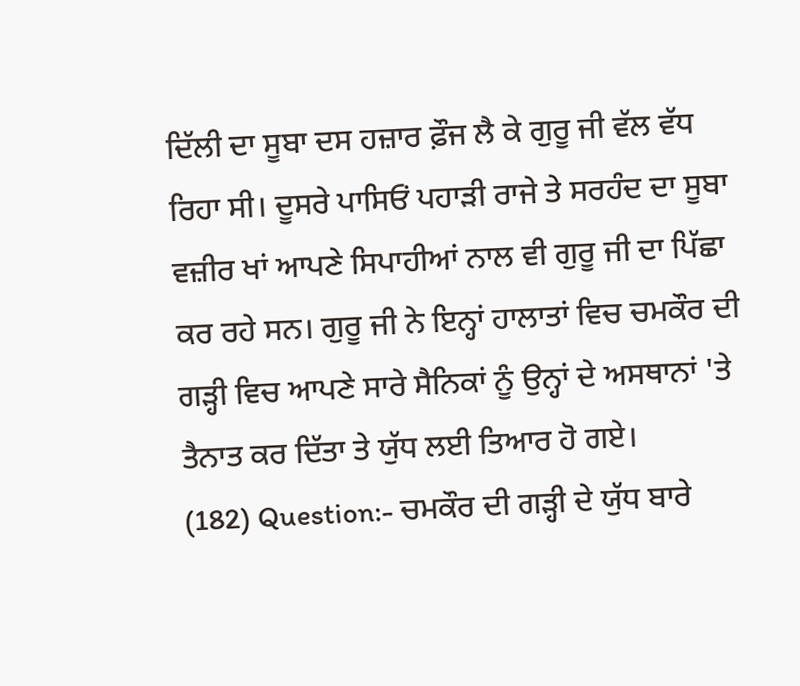ਦਿੱਲੀ ਦਾ ਸੂਬਾ ਦਸ ਹਜ਼ਾਰ ਫ਼ੌਜ ਲੈ ਕੇ ਗੁਰੂ ਜੀ ਵੱਲ ਵੱਧ ਰਿਹਾ ਸੀ। ਦੂਸਰੇ ਪਾਸਿਓਂ ਪਹਾੜੀ ਰਾਜੇ ਤੇ ਸਰਹੰਦ ਦਾ ਸੂਬਾ ਵਜ਼ੀਰ ਖਾਂ ਆਪਣੇ ਸਿਪਾਹੀਆਂ ਨਾਲ ਵੀ ਗੁਰੂ ਜੀ ਦਾ ਪਿੱਛਾ ਕਰ ਰਹੇ ਸਨ। ਗੁਰੂ ਜੀ ਨੇ ਇਨ੍ਹਾਂ ਹਾਲਾਤਾਂ ਵਿਚ ਚਮਕੌਰ ਦੀ ਗੜ੍ਹੀ ਵਿਚ ਆਪਣੇ ਸਾਰੇ ਸੈਨਿਕਾਂ ਨੂੰ ਉਨ੍ਹਾਂ ਦੇ ਅਸਥਾਨਾਂ 'ਤੇ ਤੈਨਾਤ ਕਰ ਦਿੱਤਾ ਤੇ ਯੁੱਧ ਲਈ ਤਿਆਰ ਹੋ ਗਏ।
(182) Question:- ਚਮਕੌਰ ਦੀ ਗੜ੍ਹੀ ਦੇ ਯੁੱਧ ਬਾਰੇ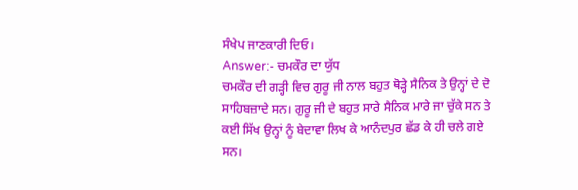ਸੰਖੇਪ ਜਾਣਕਾਰੀ ਦਿਓ।
Answer:- ਚਮਕੌਰ ਦਾ ਯੁੱਧ
ਚਮਕੌਰ ਦੀ ਗੜ੍ਹੀ ਵਿਚ ਗੁਰੂ ਜੀ ਨਾਲ ਬਹੁਤ ਥੋੜ੍ਹੇ ਸੈਨਿਕ ਤੇ ਉਨ੍ਹਾਂ ਦੇ ਦੋ ਸਾਹਿਬਜ਼ਾਦੇ ਸਨ। ਗੁਰੂ ਜੀ ਦੇ ਬਹੁਤ ਸਾਰੇ ਸੈਨਿਕ ਮਾਰੇ ਜਾ ਚੁੱਕੇ ਸਨ ਤੇ ਕਈ ਸਿੱਖ ਉਨ੍ਹਾਂ ਨੂੰ ਬੇਦਾਵਾ ਲਿਖ ਕੇ ਆਨੰਦਪੁਰ ਛੱਡ ਕੇ ਹੀ ਚਲੇ ਗਏ ਸਨ।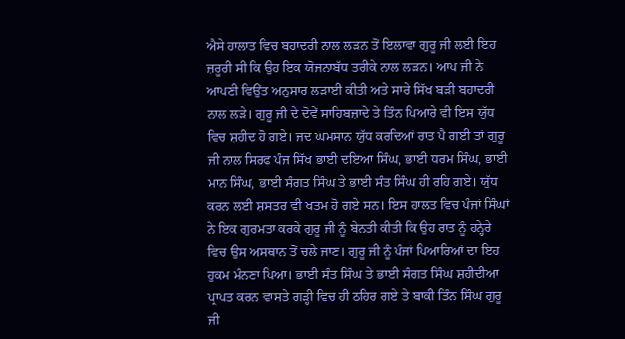ਐਸੇ ਹਾਲਾਤ ਵਿਚ ਬਹਾਦਰੀ ਨਾਲ ਲੜਨ ਤੋਂ ਇਲਾਵਾ ਗੁਰੂ ਜੀ ਲਈ ਇਹ ਜ਼ਰੂਰੀ ਸੀ ਕਿ ਉਹ ਇਕ ਯੋਜਨਾਬੱਧ ਤਰੀਕੇ ਨਾਲ ਲੜਨ। ਆਪ ਜੀ ਨੇ ਆਪਣੀ ਵਿਉਂਤ ਅਨੁਸਾਰ ਲੜਾਈ ਕੀਤੀ ਅਤੇ ਸਾਰੇ ਸਿੱਖ ਬੜੀ ਬਹਾਦਰੀ ਨਾਲ ਲੜੇ। ਗੁਰੂ ਜੀ ਦੇ ਦੋਵੇਂ ਸਾਹਿਬਜ਼ਾਦੇ ਤੇ ਤਿੰਨ ਪਿਆਰੇ ਵੀ ਇਸ ਯੁੱਧ ਵਿਚ ਸ਼ਹੀਦ ਹੋ ਗਏ। ਜਦ ਘਮਸਾਨ ਯੁੱਧ ਕਰਦਿਆਂ ਰਾਤ ਪੈ ਗਈ ਤਾਂ ਗੁਰੂ ਜੀ ਨਾਲ ਸਿਰਫ ਪੰਜ ਸਿੱਖ ਭਾਈ ਦਇਆ ਸਿੰਘ, ਭਾਈ ਧਰਮ ਸਿੰਘ, ਭਾਈ ਮਾਨ ਸਿੰਘ, ਭਾਈ ਸੰਗਤ ਸਿੰਘ ਤੇ ਭਾਈ ਸੰਤ ਸਿੰਘ ਹੀ ਰਹਿ ਗਏ। ਯੁੱਧ ਕਰਨ ਲਈ ਸ਼ਸਤਰ ਵੀ ਖਤਮ ਹੋ ਗਏ ਸਨ। ਇਸ ਹਾਲਤ ਵਿਚ ਪੰਜਾਂ ਸਿੰਘਾਂ ਨੇ ਇਕ ਗੁਰਮਤਾ ਕਰਕੇ ਗੁਰੂ ਜੀ ਨੂੰ ਬੇਨਤੀ ਕੀਤੀ ਕਿ ਉਹ ਰਾਤ ਨੂੰ ਹਨ੍ਹੇਰੇ ਵਿਚ ਉਸ ਅਸਥਾਨ ਤੋਂ ਚਲੇ ਜਾਣ। ਗੁਰੂ ਜੀ ਨੂੰ ਪੰਜਾਂ ਪਿਆਰਿਆਂ ਦਾ ਇਹ ਹੁਕਮ ਮੰਨਣਾ ਪਿਆ। ਭਾਈ ਸੰਤ ਸਿੰਘ ਤੇ ਭਾਈ ਸੰਗਤ ਸਿੰਘ ਸ਼ਹੀਦੀਆ ਪ੍ਰਾਪਤ ਕਰਨ ਵਾਸਤੇ ਗੜ੍ਹੀ ਵਿਚ ਹੀ ਠਹਿਰ ਗਏ ਤੇ ਬਾਕੀ ਤਿੰਨ ਸਿੰਘ ਗੁਰੂ ਜੀ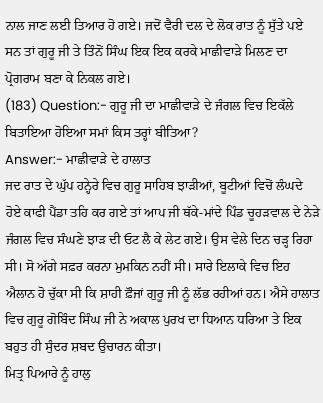ਨਾਲ ਜਾਣ ਲਈ ਤਿਆਰ ਹੋ ਗਏ। ਜਦੋਂ ਵੈਰੀ ਦਲ ਦੇ ਲੋਕ ਰਾਤ ਨੂੰ ਸੁੱਤੇ ਪਏ ਸਨ ਤਾਂ ਗੁਰੂ ਜੀ ਤੇ ਤਿੰਨੋਂ ਸਿੰਘ ਇਕ ਇਕ ਕਰਕੇ ਮਾਛੀਵਾੜੇ ਮਿਲਣ ਦਾ ਪ੍ਰੋਗਰਾਮ ਬਣਾ ਕੇ ਨਿਕਲ ਗਏ।
(183) Question:- ਗੁਰੂ ਜੀ ਦਾ ਮਾਛੀਵਾੜੇ ਦੇ ਜੰਗਲ ਵਿਚ ਇਕੱਲੇ ਬਿਤਾਇਆ ਹੋਇਆ ਸਮਾਂ ਕਿਸ ਤਰ੍ਹਾਂ ਬੀਤਿਆ?
Answer:- ਮਾਛੀਵਾੜੇ ਦੇ ਹਾਲਾਤ
ਜਦ ਰਾਤ ਦੇ ਘੁੱਪ ਹਨ੍ਹੇਰੇ ਵਿਚ ਗੁਰੂ ਸਾਹਿਬ ਝਾੜੀਆਂ, ਬੂਟੀਆਂ ਵਿਚੋਂ ਲੰਘਦੇ ਹੋਏ ਕਾਫੀ ਪੈਂਡਾ ਤਹਿ ਕਰ ਗਏ ਤਾਂ ਆਪ ਜੀ ਥੱਕੇ-ਮਾਂਦੇ ਪਿੰਡ ਚੂਹੜਵਾਲ ਦੇ ਨੇੜੇ ਜੰਗਲ ਵਿਚ ਸੰਘਣੇ ਝਾੜ ਦੀ ਓਟ ਲੈ ਕੇ ਲੇਟ ਗਏ। ਉਸ ਵੇਲੇ ਦਿਨ ਚੜ੍ਹ ਰਿਹਾ ਸੀ। ਸੋ ਅੱਗੇ ਸਫ਼ਰ ਕਰਨਾ ਮੁਮਕਿਨ ਨਹੀਂ ਸੀ। ਸਾਰੇ ਇਲਾਕੇ ਵਿਚ ਇਹ ਐਲਾਨ ਹੋ ਚੁੱਕਾ ਸੀ ਕਿ ਸ਼ਾਹੀ ਫ਼ੌਜਾਂ ਗੁਰੂ ਜੀ ਨੂੰ ਲੱਭ ਰਹੀਆਂ ਹਨ। ਐਸੇ ਹਾਲਾਤ ਵਿਚ ਗੁਰੂ ਗੋਬਿੰਦ ਸਿੰਘ ਜੀ ਨੇ ਅਕਾਲ ਪੁਰਖ ਦਾ ਧਿਆਨ ਧਰਿਆ ਤੇ ਇਕ ਬਹੁਤ ਹੀ ਸੁੰਦਰ ਸ਼ਬਦ ਉਚਾਰਨ ਕੀਤਾ।
ਮਿਤ੍ਰ ਪਿਆਰੇ ਨੂੰ ਹਾਲੁ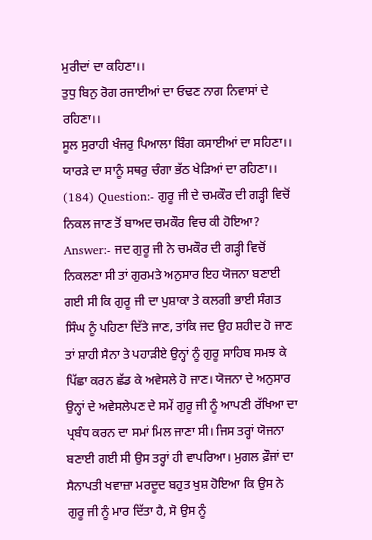ਮੁਰੀਦਾਂ ਦਾ ਕਹਿਣਾ।।
ਤੁਧੁ ਬਿਨੁ ਰੋਗ ਰਜਾਈਆਂ ਦਾ ਓਢਣ ਨਾਗ ਨਿਵਾਸਾਂ ਦੇ ਰਹਿਣਾ।।
ਸੂਲ ਸੁਰਾਹੀ ਖੰਜਰੁ ਪਿਆਲਾ ਬਿੰਗ ਕਸਾਈਆਂ ਦਾ ਸਹਿਣਾ।।
ਯਾਰੜੇ ਦਾ ਸਾਨੂੰ ਸਥਰੁ ਚੰਗਾ ਭੱਠ ਖੇੜਿਆਂ ਦਾ ਰਹਿਣਾ।।
(184) Question:- ਗੁਰੂ ਜੀ ਦੇ ਚਮਕੌਰ ਦੀ ਗੜ੍ਹੀ ਵਿਚੋਂ ਨਿਕਲ ਜਾਣ ਤੋਂ ਬਾਅਦ ਚਮਕੌਰ ਵਿਚ ਕੀ ਹੋਇਆ?
Answer:- ਜਦ ਗੁਰੂ ਜੀ ਨੇ ਚਮਕੌਰ ਦੀ ਗੜ੍ਹੀ ਵਿਚੋਂ ਨਿਕਲਣਾ ਸੀ ਤਾਂ ਗੁਰਮਤੇ ਅਨੁਸਾਰ ਇਹ ਯੋਜਨਾ ਬਣਾਈ ਗਈ ਸੀ ਕਿ ਗੁਰੂ ਜੀ ਦਾ ਪੁਸ਼ਾਕਾ ਤੇ ਕਲਗੀ ਭਾਈ ਸੰਗਤ ਸਿੰਘ ਨੂੰ ਪਹਿਣਾ ਦਿੱਤੇ ਜਾਣ, ਤਾਂਕਿ ਜਦ ਉਹ ਸ਼ਹੀਦ ਹੋ ਜਾਣ ਤਾਂ ਸ਼ਾਹੀ ਸੈਨਾ ਤੇ ਪਹਾੜੀਏ ਉਨ੍ਹਾਂ ਨੂੰ ਗੁਰੂ ਸਾਹਿਬ ਸਮਝ ਕੇ ਪਿੱਛਾ ਕਰਨ ਛੱਡ ਕੇ ਅਵੇਸਲੇ ਹੋ ਜਾਣ। ਯੋਜਨਾ ਦੇ ਅਨੁਸਾਰ ਉਨ੍ਹਾਂ ਦੇ ਅਵੇਸਲੇਪਣ ਦੇ ਸਮੇਂ ਗੁਰੂ ਜੀ ਨੂੰ ਆਪਣੀ ਰੱਖਿਆ ਦਾ ਪ੍ਰਬੰਧ ਕਰਨ ਦਾ ਸਮਾਂ ਮਿਲ ਜਾਣਾ ਸੀ। ਜਿਸ ਤਰ੍ਹਾਂ ਯੋਜਨਾ ਬਣਾਈ ਗਈ ਸੀ ਉਸ ਤਰ੍ਹਾਂ ਹੀ ਵਾਪਰਿਆ। ਮੁਗਲ ਫ਼ੌਜਾਂ ਦਾ ਸੈਨਾਪਤੀ ਖਵਾਜ਼ਾ ਮਰਦੂਦ ਬਹੁਤ ਖੁਸ਼ ਹੋਇਆ ਕਿ ਉਸ ਨੇ ਗੁਰੂ ਜੀ ਨੂੰ ਮਾਰ ਦਿੱਤਾ ਹੈ, ਸੋ ਉਸ ਨੂੰ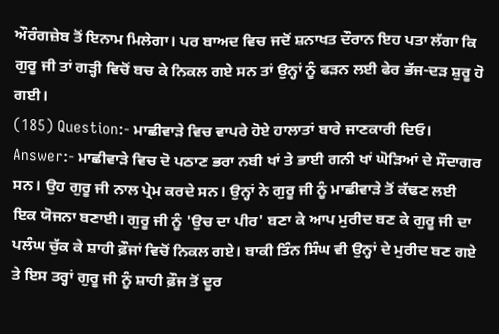ਔਰੰਗਜ਼ੇਬ ਤੋਂ ਇਨਾਮ ਮਿਲੇਗਾ। ਪਰ ਬਾਅਦ ਵਿਚ ਜਦੋਂ ਸ਼ਨਾਖਤ ਦੌਰਾਨ ਇਹ ਪਤਾ ਲੱਗਾ ਕਿ ਗੁਰੂ ਜੀ ਤਾਂ ਗੜ੍ਹੀ ਵਿਚੋਂ ਬਚ ਕੇ ਨਿਕਲ ਗਏ ਸਨ ਤਾਂ ਉਨ੍ਹਾਂ ਨੂੰ ਫੜਨ ਲਈ ਫੇਰ ਭੱਜ-ਦੜ ਸ਼ੁਰੂ ਹੋ ਗਈ।
(185) Question:- ਮਾਛੀਵਾੜੇ ਵਿਚ ਵਾਪਰੇ ਹੋਏ ਹਾਲਾਤਾਂ ਬਾਰੇ ਜਾਣਕਾਰੀ ਦਿਓ।
Answer:- ਮਾਛੀਵਾੜੇ ਵਿਚ ਦੋ ਪਠਾਣ ਭਰਾ ਨਬੀ ਖਾਂ ਤੇ ਭਾਈ ਗਨੀ ਖਾਂ ਘੋੜਿਆਂ ਦੇ ਸੌਦਾਗਰ ਸਨ। ਉਹ ਗੁਰੂ ਜੀ ਨਾਲ ਪ੍ਰੇਮ ਕਰਦੇ ਸਨ। ਉਨ੍ਹਾਂ ਨੇ ਗੁਰੂ ਜੀ ਨੂੰ ਮਾਛੀਵਾੜੇ ਤੋਂ ਕੱਢਣ ਲਈ ਇਕ ਯੋਜਨਾ ਬਣਾਈ। ਗੁਰੂ ਜੀ ਨੂੰ 'ਉਚ ਦਾ ਪੀਰ' ਬਣਾ ਕੇ ਆਪ ਮੁਰੀਦ ਬਣ ਕੇ ਗੁਰੂ ਜੀ ਦਾ ਪਲੰਘ ਚੁੱਕ ਕੇ ਸ਼ਾਹੀ ਫ਼ੌਜਾਂ ਵਿਚੋਂ ਨਿਕਲ ਗਏ। ਬਾਕੀ ਤਿੰਨ ਸਿੰਘ ਵੀ ਉਨ੍ਹਾਂ ਦੇ ਮੁਰੀਦ ਬਣ ਗਏ ਤੇ ਇਸ ਤਰ੍ਹਾਂ ਗੁਰੂ ਜੀ ਨੂੰ ਸ਼ਾਹੀ ਫ਼ੌਜ ਤੋਂ ਦੂਰ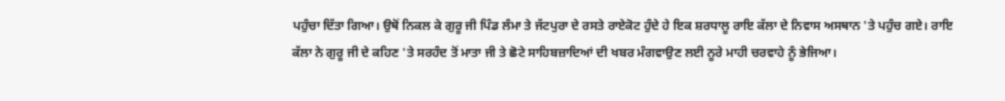ਪਹੁੰਚਾ ਦਿੱਤਾ ਗਿਆ। ਉਥੋਂ ਨਿਕਲ ਕੇ ਗੁਰੂ ਜੀ ਪਿੰਡ ਲੰਮਾ ਤੇ ਜੱਟਪੁਰਾ ਦੇ ਰਸਤੇ ਰਾਏਕੋਟ ਹੁੰਦੇ ਹੇ ਇਕ ਸ਼ਰਧਾਲੂ ਰਾਇ ਕੱਲਾ ਦੇ ਨਿਵਾਸ ਅਸਥਾਨ 'ਤੇ ਪਹੁੰਚ ਗਏ। ਰਾਇ ਕੱਲਾ ਨੇ ਗੁਰੂ ਜੀ ਦੇ ਕਹਿਣ 'ਤੇ ਸਰਹੰਦ ਤੋਂ ਮਾਤਾ ਜੀ ਤੇ ਛੋਟੇ ਸਾਹਿਬਜ਼ਾਦਿਆਂ ਦੀ ਖਬਰ ਮੰਗਵਾਉਣ ਲਈ ਨੂਰੇ ਮਾਹੀ ਚਰਵਾਹੇ ਨੂੰ ਭੇਜਿਆ।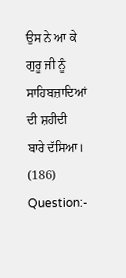ਉਸ ਨੇ ਆ ਕੇ ਗੁਰੂ ਜੀ ਨੂੰ ਸਾਹਿਬਜ਼ਾਦਿਆਂ ਦੀ ਸ਼ਹੀਦੀ ਬਾਰੇ ਦੱਸਿਆ।
(186) Question:-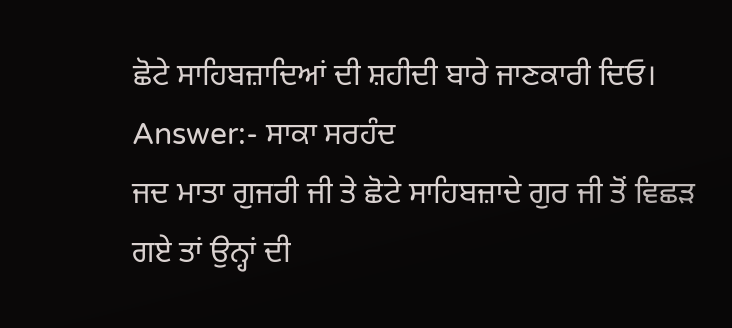ਛੋਟੇ ਸਾਹਿਬਜ਼ਾਦਿਆਂ ਦੀ ਸ਼ਹੀਦੀ ਬਾਰੇ ਜਾਣਕਾਰੀ ਦਿਓ।
Answer:- ਸਾਕਾ ਸਰਹੰਦ
ਜਦ ਮਾਤਾ ਗੁਜਰੀ ਜੀ ਤੇ ਛੋਟੇ ਸਾਹਿਬਜ਼ਾਦੇ ਗੁਰ ਜੀ ਤੋਂ ਵਿਛੜ ਗਏ ਤਾਂ ਉਨ੍ਹਾਂ ਦੀ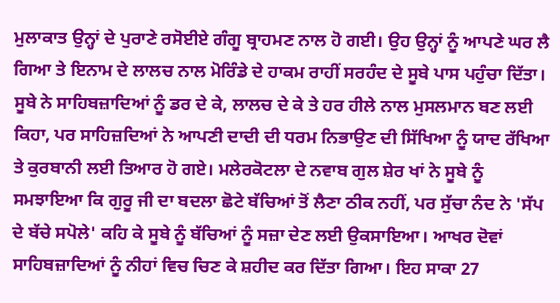ਮੁਲਾਕਾਤ ਉਨ੍ਹਾਂ ਦੇ ਪੁਰਾਣੇ ਰਸੋਈਏ ਗੰਗੂ ਬ੍ਰਾਹਮਣ ਨਾਲ ਹੋ ਗਈ। ਉਹ ਉਨ੍ਹਾਂ ਨੂੰ ਆਪਣੇ ਘਰ ਲੈ ਗਿਆ ਤੇ ਇਨਾਮ ਦੇ ਲਾਲਚ ਨਾਲ ਮੋਰਿੰਡੇ ਦੇ ਹਾਕਮ ਰਾਹੀਂ ਸਰਹੰਦ ਦੇ ਸੂਬੇ ਪਾਸ ਪਹੁੰਚਾ ਦਿੱਤਾ। ਸੂਬੇ ਨੇ ਸਾਹਿਬਜ਼ਾਦਿਆਂ ਨੂੰ ਡਰ ਦੇ ਕੇ, ਲਾਲਚ ਦੇ ਕੇ ਤੇ ਹਰ ਹੀਲੇ ਨਾਲ ਮੁਸਲਮਾਨ ਬਣ ਲਈ ਕਿਹਾ, ਪਰ ਸਾਹਿਜ਼ਦਿਆਂ ਨੇ ਆਪਣੀ ਦਾਦੀ ਦੀ ਧਰਮ ਨਿਭਾਉਣ ਦੀ ਸਿੱਖਿਆ ਨੂੰ ਯਾਦ ਰੱਖਿਆ ਤੇ ਕੁਰਬਾਨੀ ਲਈ ਤਿਆਰ ਹੋ ਗਏ। ਮਲੇਰਕੋਟਲਾ ਦੇ ਨਵਾਬ ਗੁਲ ਸ਼ੇਰ ਖਾਂ ਨੇ ਸੂਬੇ ਨੂੰ ਸਮਝਾਇਆ ਕਿ ਗੁਰੂ ਜੀ ਦਾ ਬਦਲਾ ਛੋਟੇ ਬੱਚਿਆਂ ਤੋਂ ਲੈਣਾ ਠੀਕ ਨਹੀਂ, ਪਰ ਸੁੱਚਾ ਨੰਦ ਨੇ 'ਸੱਪ ਦੇ ਬੱਚੇ ਸਪੋਲੇ' ਕਹਿ ਕੇ ਸੂਬੇ ਨੂੰ ਬੱਚਿਆਂ ਨੂੰ ਸਜ਼ਾ ਦੇਣ ਲਈ ਉਕਸਾਇਆ। ਆਖਰ ਦੋਵਾਂ ਸਾਹਿਬਜ਼ਾਦਿਆਂ ਨੂੰ ਨੀਹਾਂ ਵਿਚ ਚਿਣ ਕੇ ਸ਼ਹੀਦ ਕਰ ਦਿੱਤਾ ਗਿਆ। ਇਹ ਸਾਕਾ 27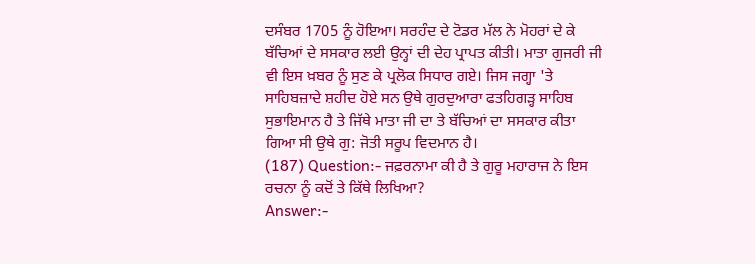ਦਸੰਬਰ 1705 ਨੂੰ ਹੋਇਆ। ਸਰਹੰਦ ਦੇ ਟੋਡਰ ਮੱਲ ਨੇ ਮੋਹਰਾਂ ਦੇ ਕੇ ਬੱਚਿਆਂ ਦੇ ਸਸਕਾਰ ਲਈ ਉਨ੍ਹਾਂ ਦੀ ਦੇਹ ਪ੍ਰਾਪਤ ਕੀਤੀ। ਮਾਤਾ ਗੁਜਰੀ ਜੀ ਵੀ ਇਸ ਖ਼ਬਰ ਨੂੰ ਸੁਣ ਕੇ ਪ੍ਰਲੋਕ ਸਿਧਾਰ ਗਏ। ਜਿਸ ਜਗ੍ਹਾ 'ਤੇ ਸਾਹਿਬਜ਼ਾਦੇ ਸ਼ਹੀਦ ਹੋਏ ਸਨ ਉਥੇ ਗੁਰਦੁਆਰਾ ਫਤਹਿਗੜ੍ਹ ਸਾਹਿਬ ਸੁਭਾਇਮਾਨ ਹੈ ਤੇ ਜਿੱਥੇ ਮਾਤਾ ਜੀ ਦਾ ਤੇ ਬੱਚਿਆਂ ਦਾ ਸਸਕਾਰ ਕੀਤਾ ਗਿਆ ਸੀ ਉਥੇ ਗੁ: ਜੋਤੀ ਸਰੂਪ ਵਿਦਮਾਨ ਹੈ।
(187) Question:- ਜਫ਼ਰਨਾਮਾ ਕੀ ਹੈ ਤੇ ਗੁਰੂ ਮਹਾਰਾਜ ਨੇ ਇਸ ਰਚਨਾ ਨੂੰ ਕਦੋਂ ਤੇ ਕਿੱਥੇ ਲਿਖਿਆ?
Answer:-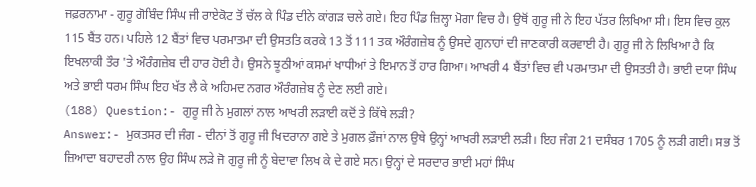ਜਫ਼ਰਨਾਮਾ - ਗੁਰੂ ਗੋਬਿੰਦ ਸਿੰਘ ਜੀ ਰਾਏਕੋਟ ਤੋਂ ਚੱਲ ਕੇ ਪਿੰਡ ਦੀਨੇ ਕਾਂਗੜ ਚਲੇ ਗਏ। ਇਹ ਪਿੰਡ ਜ਼ਿਲ੍ਹਾ ਮੋਗਾ ਵਿਚ ਹੈ। ਉਥੋਂ ਗੁਰੂ ਜੀ ਨੇ ਇਹ ਪੱਤਰ ਲਿਖਿਆ ਸੀ। ਇਸ ਵਿਚ ਕੁਲ 115 ਬੈਂਤ ਹਨ। ਪਹਿਲੇ 12 ਬੈਂਤਾਂ ਵਿਚ ਪਰਮਾਤਮਾ ਦੀ ਉਸਤਤਿ ਕਰਕੇ 13 ਤੋਂ 111 ਤਕ ਔਰੰਗਜ਼ੇਬ ਨੂੰ ਉਸਦੇ ਗੁਨਾਹਾਂ ਦੀ ਜਾਣਕਾਰੀ ਕਰਵਾਈ ਹੈ। ਗੁਰੂ ਜੀ ਨੇ ਲਿਖਿਆ ਹੈ ਕਿ ਇਖਲਾਕੀ ਤੌਰ 'ਤੇ ਔਰੰਗਜ਼ੇਬ ਦੀ ਹਾਰ ਹੋਈ ਹੈ। ਉਸਨੇ ਝੂਠੀਆਂ ਕਸਮਾਂ ਖਾਧੀਆਂ ਤੇ ਇਮਾਨ ਤੋਂ ਹਾਰ ਗਿਆ। ਆਖਰੀ 4 ਬੈਂਤਾਂ ਵਿਚ ਵੀ ਪਰਮਾਤਮਾ ਦੀ ਉਸਤਤੀ ਹੈ। ਭਾਈ ਦਯਾ ਸਿੰਘ ਅਤੇ ਭਾਈ ਧਰਮ ਸਿੰਘ ਇਹ ਖੱਤ ਲੈ ਕੇ ਅਹਿਮਦ ਨਗਰ ਔਰੰਗਜ਼ੇਬ ਨੂੰ ਦੇਣ ਲਈ ਗਏ।
(188) Question:- ਗੁਰੂ ਜੀ ਨੇ ਮੁਗਲਾਂ ਨਾਲ ਆਖਰੀ ਲੜਾਈ ਕਦੋਂ ਤੇ ਕਿੱਥੇ ਲੜੀ?
Answer:- ਮੁਕਤਸਰ ਦੀ ਜੰਗ - ਦੀਨਾਂ ਤੋਂ ਗੁਰੂ ਜੀ ਖਿਦਰਾਨਾ ਗਏ ਤੇ ਮੁਗਲ ਫ਼ੌਜਾਂ ਨਾਲ ਉਥੇ ਉਨ੍ਹਾਂ ਆਖਰੀ ਲੜਾਈ ਲੜੀ। ਇਹ ਜੰਗ 21 ਦਸੰਬਰ 1705 ਨੂੰ ਲੜੀ ਗਈ। ਸਭ ਤੋਂ ਜ਼ਿਆਦਾ ਬਹਾਦਰੀ ਨਾਲ ਉਹ ਸਿੰਘ ਲੜੇ ਜੋ ਗੁਰੂ ਜੀ ਨੂੰ ਬੇਦਾਵਾ ਲਿਖ ਕੇ ਦੇ ਗਏ ਸਨ। ਉਨ੍ਹਾਂ ਦੇ ਸਰਦਾਰ ਭਾਈ ਮਹਾਂ ਸਿੰਘ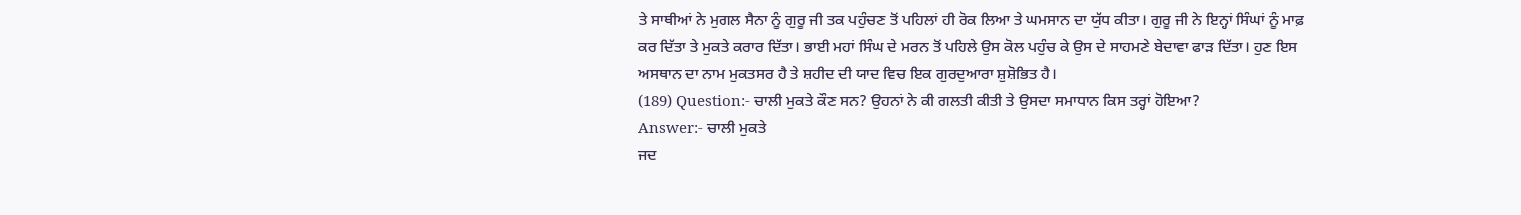ਤੇ ਸਾਥੀਆਂ ਨੇ ਮੁਗਲ ਸੈਨਾ ਨੂੰ ਗੁਰੂ ਜੀ ਤਕ ਪਹੁੰਚਣ ਤੋਂ ਪਹਿਲਾਂ ਹੀ ਰੋਕ ਲਿਆ ਤੇ ਘਮਸਾਨ ਦਾ ਯੁੱਧ ਕੀਤਾ। ਗੁਰੂ ਜੀ ਨੇ ਇਨ੍ਹਾਂ ਸਿੰਘਾਂ ਨੂੰ ਮਾਫ਼ ਕਰ ਦਿੱਤਾ ਤੇ ਮੁਕਤੇ ਕਰਾਰ ਦਿੱਤਾ। ਭਾਈ ਮਹਾਂ ਸਿੰਘ ਦੇ ਮਰਨ ਤੋਂ ਪਹਿਲੇ ਉਸ ਕੋਲ ਪਹੁੰਚ ਕੇ ਉਸ ਦੇ ਸਾਹਮਣੇ ਬੇਦਾਵਾ ਫਾੜ ਦਿੱਤਾ। ਹੁਣ ਇਸ ਅਸਥਾਨ ਦਾ ਨਾਮ ਮੁਕਤਸਰ ਹੈ ਤੇ ਸ਼ਹੀਦ ਦੀ ਯਾਦ ਵਿਚ ਇਕ ਗੁਰਦੁਆਰਾ ਸ਼ੁਸ਼ੋਭਿਤ ਹੈ।
(189) Question:- ਚਾਲੀ ਮੁਕਤੇ ਕੌਣ ਸਨ? ਉਹਨਾਂ ਨੇ ਕੀ ਗਲਤੀ ਕੀਤੀ ਤੇ ਉਸਦਾ ਸਮਾਧਾਨ ਕਿਸ ਤਰ੍ਹਾਂ ਹੋਇਆ?
Answer:- ਚਾਲੀ ਮੁਕਤੇ
ਜਦ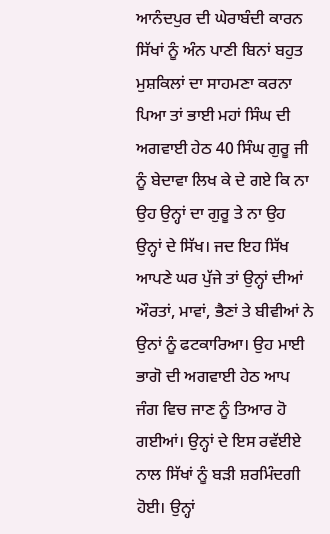ਆਨੰਦਪੁਰ ਦੀ ਘੇਰਾਬੰਦੀ ਕਾਰਨ ਸਿੱਖਾਂ ਨੂੰ ਅੰਨ ਪਾਣੀ ਬਿਨਾਂ ਬਹੁਤ ਮੁਸ਼ਕਿਲਾਂ ਦਾ ਸਾਹਮਣਾ ਕਰਨਾ ਪਿਆ ਤਾਂ ਭਾਈ ਮਹਾਂ ਸਿੰਘ ਦੀ ਅਗਵਾਈ ਹੇਠ 40 ਸਿੰਘ ਗੁਰੂ ਜੀ ਨੂੰ ਬੇਦਾਵਾ ਲਿਖ ਕੇ ਦੇ ਗਏ ਕਿ ਨਾ ਉਹ ਉਨ੍ਹਾਂ ਦਾ ਗੁਰੂ ਤੇ ਨਾ ਉਹ ਉਨ੍ਹਾਂ ਦੇ ਸਿੱਖ। ਜਦ ਇਹ ਸਿੱਖ ਆਪਣੇ ਘਰ ਪੁੱਜੇ ਤਾਂ ਉਨ੍ਹਾਂ ਦੀਆਂ ਔਰਤਾਂ, ਮਾਵਾਂ, ਭੈਣਾਂ ਤੇ ਬੀਵੀਆਂ ਨੇ ਉਨਾਂ ਨੂੰ ਫਟਕਾਰਿਆ। ਉਹ ਮਾਈ ਭਾਗੋ ਦੀ ਅਗਵਾਈ ਹੇਠ ਆਪ ਜੰਗ ਵਿਚ ਜਾਣ ਨੂੰ ਤਿਆਰ ਹੋ ਗਈਆਂ। ਉਨ੍ਹਾਂ ਦੇ ਇਸ ਰਵੱਈਏ ਨਾਲ ਸਿੱਖਾਂ ਨੂੰ ਬੜੀ ਸ਼ਰਮਿੰਦਗੀ ਹੋਈ। ਉਨ੍ਹਾਂ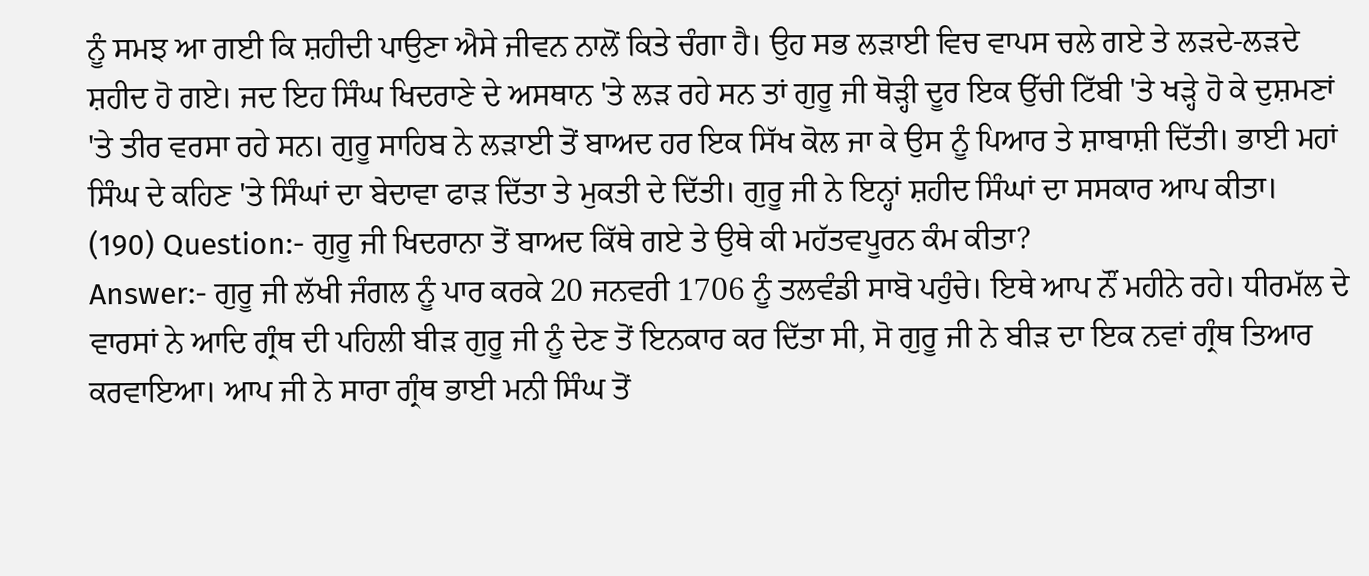ਨੂੰ ਸਮਝ ਆ ਗਈ ਕਿ ਸ਼ਹੀਦੀ ਪਾਉਣਾ ਐਸੇ ਜੀਵਨ ਨਾਲੋਂ ਕਿਤੇ ਚੰਗਾ ਹੈ। ਉਹ ਸਭ ਲੜਾਈ ਵਿਚ ਵਾਪਸ ਚਲੇ ਗਏ ਤੇ ਲੜਦੇ-ਲੜਦੇ ਸ਼ਹੀਦ ਹੋ ਗਏ। ਜਦ ਇਹ ਸਿੰਘ ਖਿਦਰਾਣੇ ਦੇ ਅਸਥਾਨ 'ਤੇ ਲੜ ਰਹੇ ਸਨ ਤਾਂ ਗੁਰੂ ਜੀ ਥੋੜ੍ਹੀ ਦੂਰ ਇਕ ਉੱਚੀ ਟਿੱਬੀ 'ਤੇ ਖੜ੍ਹੇ ਹੋ ਕੇ ਦੁਸ਼ਮਣਾਂ 'ਤੇ ਤੀਰ ਵਰਸਾ ਰਹੇ ਸਨ। ਗੁਰੂ ਸਾਹਿਬ ਨੇ ਲੜਾਈ ਤੋਂ ਬਾਅਦ ਹਰ ਇਕ ਸਿੱਖ ਕੋਲ ਜਾ ਕੇ ਉਸ ਨੂੰ ਪਿਆਰ ਤੇ ਸ਼ਾਬਾਸ਼ੀ ਦਿੱਤੀ। ਭਾਈ ਮਹਾਂ ਸਿੰਘ ਦੇ ਕਹਿਣ 'ਤੇ ਸਿੰਘਾਂ ਦਾ ਬੇਦਾਵਾ ਫਾੜ ਦਿੱਤਾ ਤੇ ਮੁਕਤੀ ਦੇ ਦਿੱਤੀ। ਗੁਰੂ ਜੀ ਨੇ ਇਨ੍ਹਾਂ ਸ਼ਹੀਦ ਸਿੰਘਾਂ ਦਾ ਸਸਕਾਰ ਆਪ ਕੀਤਾ।
(190) Question:- ਗੁਰੂ ਜੀ ਖਿਦਰਾਨਾ ਤੋਂ ਬਾਅਦ ਕਿੱਥੇ ਗਏ ਤੇ ਉਥੇ ਕੀ ਮਹੱਤਵਪੂਰਨ ਕੰਮ ਕੀਤਾ?
Answer:- ਗੁਰੂ ਜੀ ਲੱਖੀ ਜੰਗਲ ਨੂੰ ਪਾਰ ਕਰਕੇ 20 ਜਨਵਰੀ 1706 ਨੂੰ ਤਲਵੰਡੀ ਸਾਬੋ ਪਹੁੰਚੇ। ਇਥੇ ਆਪ ਨੌਂ ਮਹੀਨੇ ਰਹੇ। ਧੀਰਮੱਲ ਦੇ ਵਾਰਸਾਂ ਨੇ ਆਦਿ ਗ੍ਰੰਥ ਦੀ ਪਹਿਲੀ ਬੀੜ ਗੁਰੂ ਜੀ ਨੂੰ ਦੇਣ ਤੋਂ ਇਨਕਾਰ ਕਰ ਦਿੱਤਾ ਸੀ, ਸੋ ਗੁਰੂ ਜੀ ਨੇ ਬੀੜ ਦਾ ਇਕ ਨਵਾਂ ਗ੍ਰੰਥ ਤਿਆਰ ਕਰਵਾਇਆ। ਆਪ ਜੀ ਨੇ ਸਾਰਾ ਗ੍ਰੰਥ ਭਾਈ ਮਨੀ ਸਿੰਘ ਤੋਂ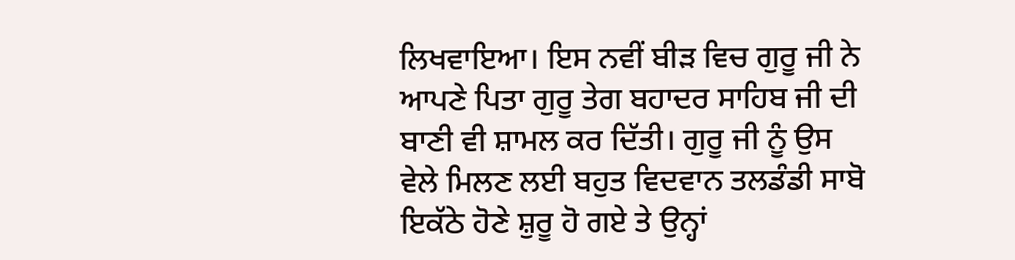ਲਿਖਵਾਇਆ। ਇਸ ਨਵੀਂ ਬੀੜ ਵਿਚ ਗੁਰੂ ਜੀ ਨੇ ਆਪਣੇ ਪਿਤਾ ਗੁਰੂ ਤੇਗ ਬਹਾਦਰ ਸਾਹਿਬ ਜੀ ਦੀ ਬਾਣੀ ਵੀ ਸ਼ਾਮਲ ਕਰ ਦਿੱਤੀ। ਗੁਰੂ ਜੀ ਨੂੰ ਉਸ ਵੇਲੇ ਮਿਲਣ ਲਈ ਬਹੁਤ ਵਿਦਵਾਨ ਤਲਡੰਡੀ ਸਾਬੋ ਇਕੱਠੇ ਹੋਣੇ ਸ਼ੁਰੂ ਹੋ ਗਏ ਤੇ ਉਨ੍ਹਾਂ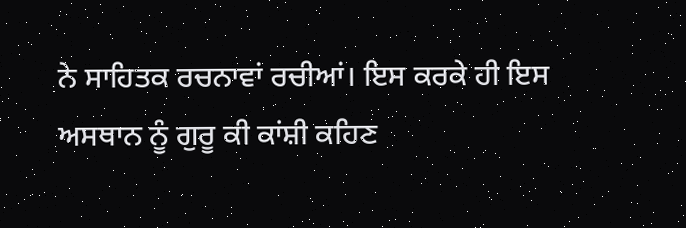ਨੇ ਸਾਹਿਤਕ ਰਚਨਾਵਾਂ ਰਚੀਆਂ। ਇਸ ਕਰਕੇ ਹੀ ਇਸ ਅਸਥਾਨ ਨੂੰ ਗੁਰੂ ਕੀ ਕਾਂਸ਼ੀ ਕਹਿਣ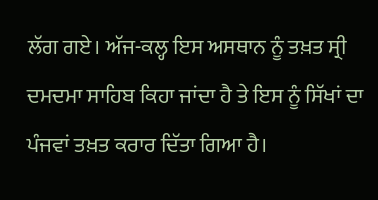ਲੱਗ ਗਏ। ਅੱਜ-ਕਲ੍ਹ ਇਸ ਅਸਥਾਨ ਨੂੰ ਤਖ਼ਤ ਸ੍ਰੀ ਦਮਦਮਾ ਸਾਹਿਬ ਕਿਹਾ ਜਾਂਦਾ ਹੈ ਤੇ ਇਸ ਨੂੰ ਸਿੱਖਾਂ ਦਾ ਪੰਜਵਾਂ ਤਖ਼ਤ ਕਰਾਰ ਦਿੱਤਾ ਗਿਆ ਹੈ।